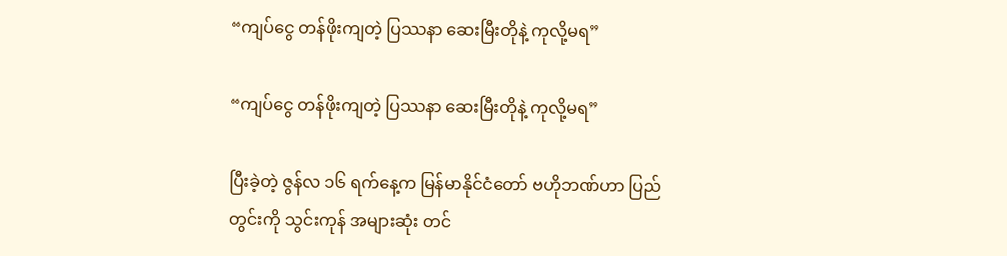“ကျပ်ငွေ တန်ဖိုးကျတဲ့ ပြဿနာ ဆေးမြီးတိုနဲ့ ကုလို့မရ”

“ကျပ်ငွေ တန်ဖိုးကျတဲ့ ပြဿနာ ဆေးမြီးတိုနဲ့ ကုလို့မရ”

ပြီးခဲ့တဲ့ ဇွန်လ ၁၆ ရက်နေ့က မြန်မာနိုင်ငံတော် ဗဟိုဘဏ်ဟာ ပြည်တွင်းကို သွင်းကုန် အများဆုံး တင်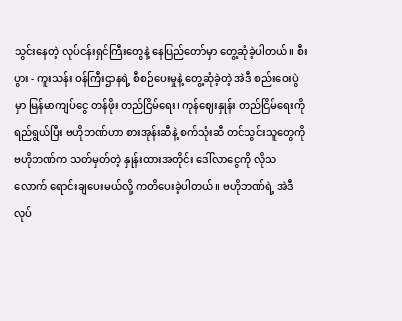သွင်းနေတဲ့ လုပ်ငန်းရှင်ကြီးတွေနဲ့ နေပြည်တော်မှာ တွေ့ဆုံခဲ့ပါတယ်။ စီးပွား - ကူးသန်း ဝန်ကြီးဌာနရဲ့ စီစဉ်ပေးမှုနဲ့ တွေ့ဆုံခဲ့တဲ့ အဲဒီ စည်းဝေးပွဲမှာ မြန်မာကျပ်ငွေ တန်ဖိုး တည်ငြိမ်ရေး၊ ကုန်ဈေးနှုန်း တည်ငြိမ်ရေးကို ရည်ရွယ်ပြီး ဗဟိုဘဏ်ဟာ စားအုန်းဆီနဲ့ စက်သုံးဆီ တင်သွင်းသူတွေကို ဗဟိုဘဏ်က သတ်မှတ်တဲ့ နှုန်းထားအတိုင်း ဒေါ်လာငွေကို လိုသလောက် ရောင်းချပေးမယ်လို့ ကတိပေးခဲ့ပါတယ်။ ဗဟိုဘဏ်ရဲ့ အဲဒီ လုပ်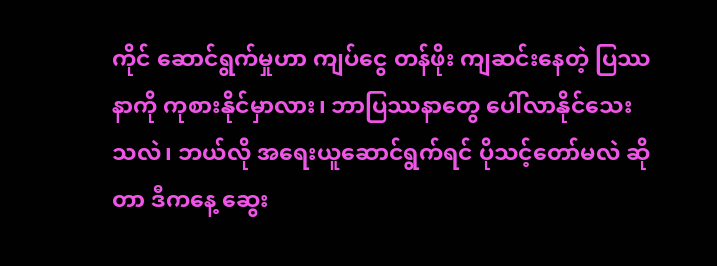ကိုင် ဆောင်ရွက်မှုဟာ ကျပ်ငွေ တန်ဖိုး ကျဆင်းနေတဲ့ ပြဿနာကို ကုစားနိုင်မှာလား၊ ဘာပြဿနာတွေ ပေါ်လာနိုင်သေးသလဲ၊ ဘယ်လို အရေးယူဆောင်ရွက်ရင် ပိုသင့်တော်မလဲ ဆိုတာ ဒီကနေ့ ဆွေး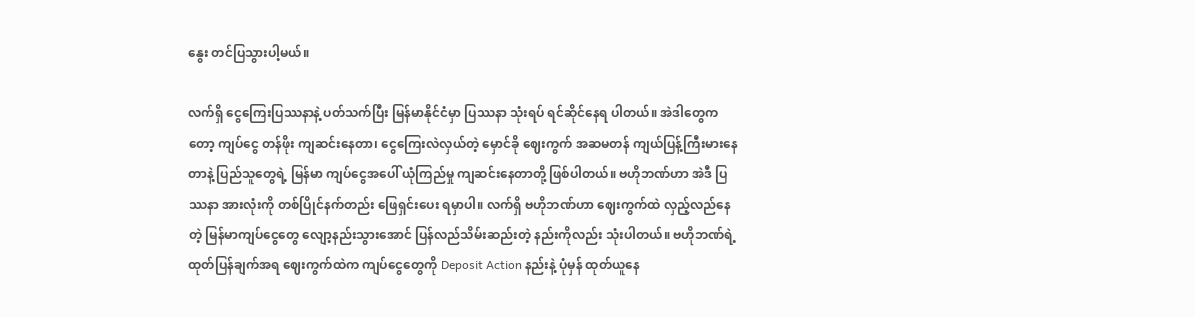နွေး တင်ပြသွားပါ့မယ်။

လက်ရှိ ငွေကြေးပြဿနာနဲ့ ပတ်သက်ပြီး မြန်မာနိုင်ငံမှာ ပြဿနာ သုံးရပ် ရင်ဆိုင်နေရ ပါတယ်။ အဲဒါတွေကတော့ ကျပ်ငွေ တန်ဖိုး ကျဆင်းနေတာ၊ ငွေကြေးလဲလှယ်တဲ့ မှောင်ခို ဈေးကွက် အဆမတန် ကျယ်ပြန့်ကြီးမားနေတာနဲ့ ပြည်သူတွေရဲ့ မြန်မာ ကျပ်ငွေအပေါ် ယုံကြည်မှု ကျဆင်းနေတာတို့ ဖြစ်ပါတယ်။ ဗဟိုဘဏ်ဟာ အဲဒီ ပြဿနာ အားလုံးကို တစ်ပြိုင်နက်တည်း ဖြေရှင်းပေး ရမှာပါ။ လက်ရှိ ဗဟိုဘဏ်ဟာ ဈေးကွက်ထဲ လှည့်လည်နေတဲ့ မြန်မာကျပ်ငွေတွေ လျော့နည်းသွားအောင် ပြန်လည်သိမ်းဆည်းတဲ့ နည်းကိုလည်း သုံးပါတယ်။ ဗဟိုဘဏ်ရဲ့ ထုတ်ပြန်ချက်အရ ဈေးကွက်ထဲက ကျပ်ငွေတွေကို Deposit Action နည်းနဲ့ ပုံမှန် ထုတ်ယူနေ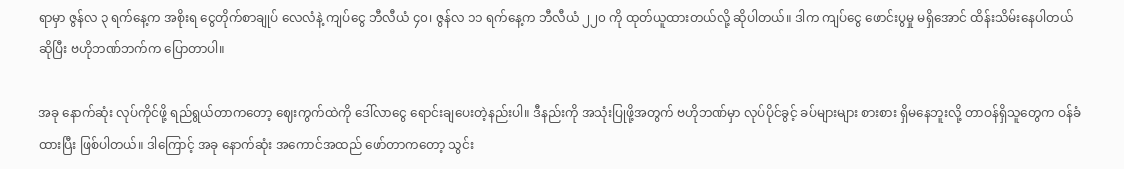ရာမှာ ဇွန်လ ၃ ရက်နေ့က အစိုးရ ငွေတိုက်စာချုပ် လေလံနဲ့ ကျပ်ငွေ ဘီလီယံ ၄၀၊ ဇွန်လ ၁၁ ရက်နေ့က ဘီလီယံ ၂၂၀ ကို ထုတ်ယူထားတယ်လို့ ဆိုပါတယ်။ ဒါက ကျပ်ငွေ ဖောင်းပွမှု မရှိအောင် ထိန်းသိမ်းနေပါတယ်ဆိုပြီး ဗဟိုဘဏ်ဘက်က ပြောတာပါ။

အခု နောက်ဆုံး လုပ်ကိုင်ဖို့ ရည်ရွယ်တာကတော့ ဈေးကွက်ထဲကို ဒေါ်လာငွေ ရောင်းချပေးတဲ့နည်းပါ။ ဒီနည်းကို အသုံးပြုဖို့အတွက် ဗဟိုဘဏ်မှာ လုပ်ပိုင်ခွင့် ခပ်များများ စားစား ရှိမနေဘူးလို့ တာဝန်ရှိသူတွေက ဝန်ခံထားပြီး ဖြစ်ပါတယ်။ ဒါကြောင့် အခု နောက်ဆုံး အကောင်အထည် ဖော်တာကတော့ သွင်း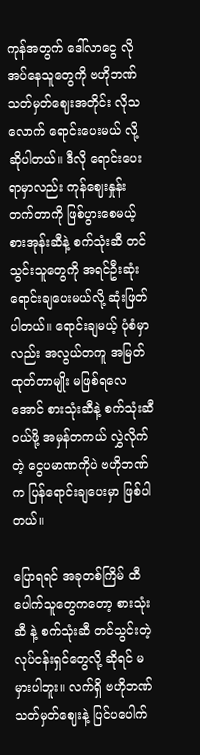ကုန်အတွက် ဒေါ်လာငွေ လိုအပ်နေသူတွေကို ဗဟိုဘဏ် သတ်မှတ်ဈေးအတိုင်း လိုသလောက် ရောင်းပေးမယ် လို့ ဆိုပါတယ်။ ဒီလို ရောင်းပေးရာမှာလည်း ကုန်ဈေးနှုန်း တက်တာကို ဖြစ်ပွားစေမယ့် စားအုန်းဆီနဲ့ စက်သုံးဆီ တင်သွင်းသူတွေကို အရင်ဦးဆုံး ရောင်းချပေးမယ်လို့ ဆုံးဖြတ်ပါတယ်။ ရောင်းချမယ့် ပုံစံမှာလည်း အလွယ်တကူ အမြတ်ထုတ်တာမျိုး မဖြစ်ရလေအောင် စားသုံးဆီနဲ့ စက်သုံးဆီ ဝယ်ဖို့ အမှန်တကယ် လွှဲလိုက်တဲ့ ငွေပမာဏကိုပဲ ဗဟိုဘဏ်က ပြန်ရောင်းချပေးမှာ ဖြစ်ပါတယ်။

ပြောရရင် အခုတစ်ကြိမ် ထီပေါက်သူတွေကတော့ စားသုံးဆီ နဲ့ စက်သုံးဆီ တင်သွင်းတဲ့ လုပ်ငန်းရှင်တွေလို့ ဆိုရင် မမှားပါဘူး။ လက်ရှိ ဗဟိုဘဏ် သတ်မှတ်ဈေးနဲ့ ပြင်ပပေါက်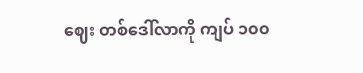ဈေး တစ်ဒေါ်လာကို ကျပ် ၁၀၀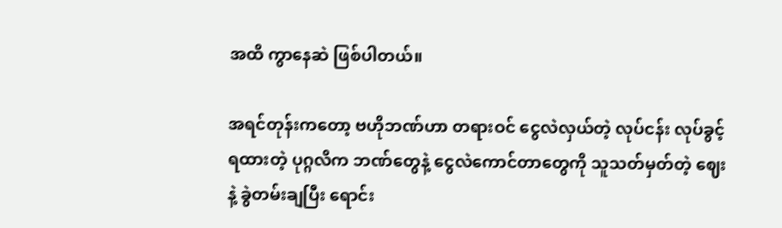အထိ ကွာနေဆဲ ဖြစ်ပါတယ်။

အရင်တုန်းကတော့ ဗဟိုဘဏ်ဟာ တရားဝင် ငွေလဲလှယ်တဲ့ လုပ်ငန်း လုပ်ခွင့်ရထားတဲ့ ပုဂ္ဂလိက ဘဏ်တွေနဲ့ ငွေလဲကောင်တာတွေကို သူသတ်မှတ်တဲ့ ဈေးနဲ့ ခွဲတမ်းချပြီး ရောင်း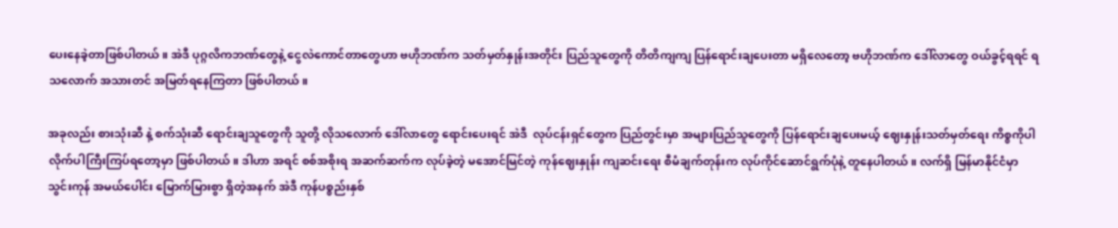ပေးနေခဲ့တာဖြစ်ပါတယ်။ အဲဒီ ပုဂ္ဂလိကဘဏ်တွေနဲ့ ငွေလဲကောင်တာတွေဟာ ဗဟိုဘဏ်က သတ်မှတ်နှုန်းအတိုင်း ပြည်သူတွေကို တိတိကျကျ ပြန်ရောင်းချပေးတာ မရှိလေတော့ ဗဟိုဘဏ်က ဒေါ်လာတွေ ဝယ်ခွင့်ရရင် ရသလောက် အသားတင် အမြတ်ရနေကြတာ ဖြစ်ပါတယ်။

အခုလည်း စားသုံးဆီ နဲ့ စက်သုံးဆီ ရောင်းချသူတွေကို သူတို့ လိုသလောက် ဒေါ်လာတွေ ရောင်းပေးရင် အဲဒီ  လုပ်ငန်းရှင်တွေက ပြည်တွင်းမှာ အများပြည်သူတွေကို ပြန်ရောင်းချပေးမယ့် ဈေးနှုန်းသတ်မှတ်ရေး ကိစ္စကိုပါ လိုက်ပါကြီးကြပ်ရတော့မှာ ဖြစ်ပါတယ်။ ဒါဟာ အရင် စစ်အစိုးရ အဆက်ဆက်က လုပ်ခဲ့တဲ့ မအောင်မြင်တဲ့ ကုန်ဈေးနှုန်း ကျဆင်းရေး စီမံချက်တုန်းက လုပ်ကိုင်ဆောင်ရွက်ပုံနဲ့ တူနေပါတယ်။ လက်ရှိ မြန်မာနိုင်ငံမှာ သွင်းကုန် အမယ်ပေါင်း မြောက်မြားစွာ ရှိတဲ့အနက် အဲဒီ ကုန်ပစ္စည်းနှစ်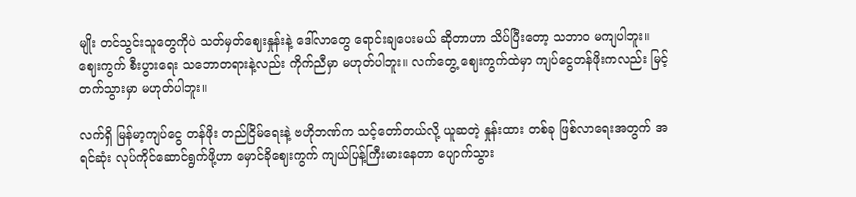မျိုး တင်သွင်းသူတွေကိုပဲ သတ်မှတ်ဈေးနှုန်းနဲ့ ဒေါ်လာတွေ ရောင်းချပေးမယ် ဆိုတာဟာ သိပ်ပြီးတော့ သဘာဝ မကျပါဘူး။ ဈေးကွက် စီးပွားရေး သဘောတရားနဲ့လည်း ကိုက်ညီမှာ မဟုတ်ပါဘူး။ လက်တွေ့ ဈေးကွက်ထဲမှာ ကျပ်ငွေတန်ဖိုးကလည်း မြင့်တက်သွားမှာ မဟုတ်ပါဘူး။

လက်ရှိ မြန်မာ့ကျပ်ငွေ တန်ဖိုး တည်ငြိမ်ရေးနဲ့ ဗဟိုဘဏ်က သင့်တော်တယ်လို့ ယူဆတဲ့ နှုန်းထား တစ်ခု ဖြစ်လာရေးအတွက် အရင်ဆုံး လုပ်ကိုင်ဆောင်ရွက်ဖို့ဟာ မှောင်ခိုဈေးကွက် ကျယ်ပြန့်ကြီးမားနေတာ ပျောက်သွား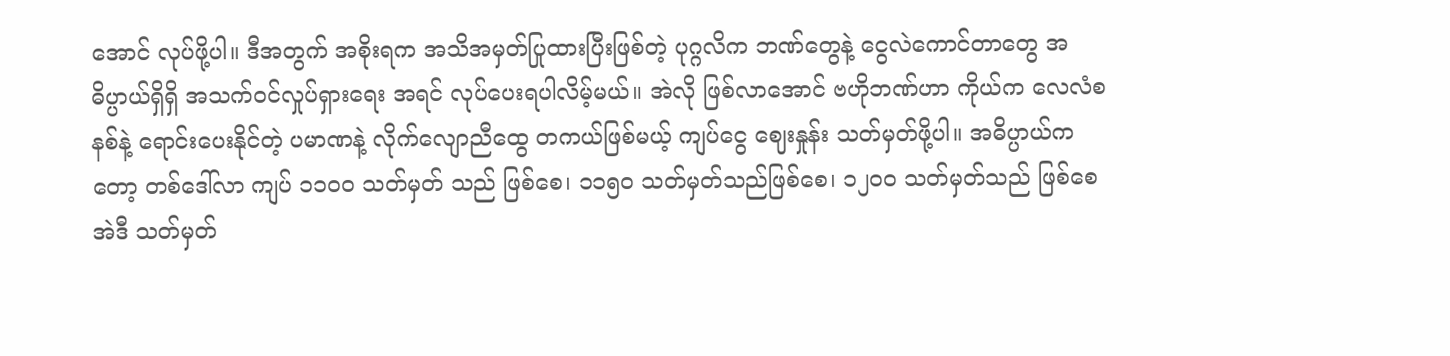အောင် လုပ်ဖို့ပါ။ ဒီအတွက် အစိုးရက အသိအမှတ်ပြုထားပြီးဖြစ်တဲ့ ပုဂ္ဂလိက ဘဏ်တွေနဲ့ ငွေလဲကောင်တာတွေ အဓိပ္ပာယ်ရှိရှိ အသက်ဝင်လှုပ်ရှားရေး အရင် လုပ်ပေးရပါလိမ့်မယ်။ အဲလို ဖြစ်လာအောင် ဗဟိုဘဏ်ဟာ ကိုယ်က လေလံစနစ်နဲ့ ရောင်းပေးနိုင်တဲ့ ပမာဏနဲ့ လိုက်လျောညီထွေ တကယ်ဖြစ်မယ့် ကျပ်ငွေ ဈေးနှုန်း သတ်မှတ်ဖို့ပါ။ အဓိပ္ပာယ်ကတော့ တစ်ဒေါ်လာ ကျပ် ၁၁၀၀ သတ်မှတ် သည် ဖြစ်စေ၊ ၁၁၅၀ သတ်မှတ်သည်ဖြစ်စေ၊ ၁၂၀၀ သတ်မှတ်သည် ဖြစ်စေ အဲဒီ သတ်မှတ်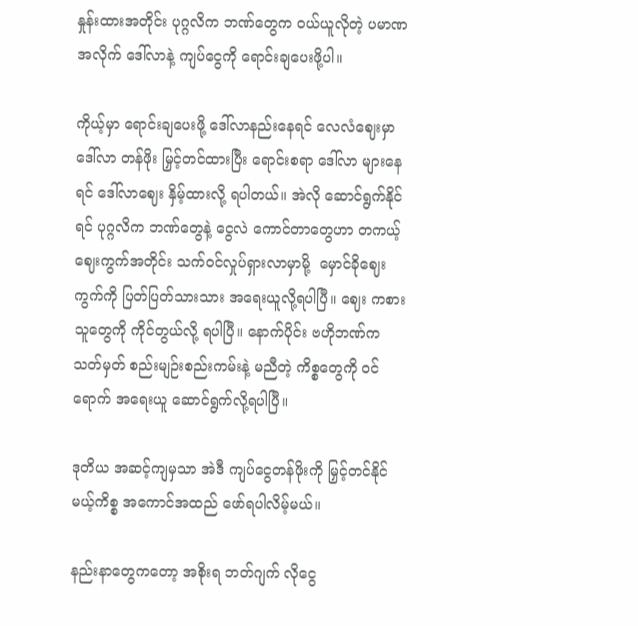နှုန်းထားအတိုင်း ပုဂ္ဂလိက ဘဏ်တွေက ဝယ်ယူလိုတဲ့ ပမာဏအလိုက် ဒေါ်လာနဲ့ ကျပ်ငွေကို ရောင်းချပေးဖို့ပါ။

ကိုယ့်မှာ ရောင်းချပေးဖို့ ဒေါ်လာနည်းနေရင် လေလံဈေးမှာ ဒေါ်လာ တန်ဖိုး မြှင့်တင်ထားပြီး ရောင်းစရာ ဒေါ်လာ များနေရင် ဒေါ်လာဈေး နှိမ့်ထားလို့ ရပါတယ်။ အဲလို ဆောင်ရွက်နိုင်ရင် ပုဂ္ဂလိက ဘဏ်တွေနဲ့ ငွေလဲ ကောင်တာတွေဟာ တကယ့် ဈေးကွက်အတိုင်း သက်ဝင်လှုပ်ရှားလာမှာမို့  မှောင်ခိုဈေးကွက်ကို ပြတ်ပြတ်သားသား အရေးယူလို့ရပါပြီ။ ဈေး ကစားသူတွေကို ကိုင်တွယ်လို့ ရပါပြီ။ နောက်ပိုင်း ဗဟိုဘဏ်က သတ်မှတ် စည်းမျဉ်းစည်းကမ်းနဲ့ မညီတဲ့ ကိစ္စတွေကို ဝင်ရောက် အရေးယူ ဆောင်ရွက်လို့ရပါပြီ။

ဒုတိယ အဆင့်ကျမှသာ အဲဒီ ကျပ်ငွေတန်ဖိုးကို မြှင့်တင်နိုင်မယ့်ကိစ္စ အကောင်အထည် ဖော်ရပါလိမ့်မယ်။

နည်းနာတွေကတော့ အစိုးရ ဘတ်ဂျက် လိုငွေ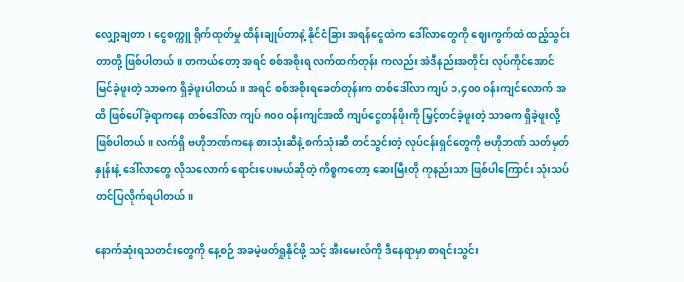လျှော့ချတာ၊ ငွေစက္ကူ ရိုက်ထုတ်မှု ထိန်းချုပ်တာနဲ့ နိုင်ငံခြား အရန်ငွေထဲက ဒေါ်လာတွေကို ဈေးကွက်ထဲ ထည့်သွင်းတာတို့ ဖြစ်ပါတယ်။ တကယ်တော့ အရင် စစ်အစိုးရ လက်ထက်တုန်း ကလည်း အဲဒီနည်းအတိုင်း လုပ်ကိုင်အောင်မြင်ခဲ့ဖူးတဲ့ သာဓက ရှိခဲ့ဖူးပါတယ်။ အရင် စစ်အစိုးရခေတ်တုန်းက တစ်ဒေါ်လာ ကျပ် ၁,၄၀၀ ဝန်းကျင်လောက် အထိ ဖြစ်ပေါ်ခဲ့ရာကနေ တစ်ဒေါ်လာ ကျပ် ၈၀၀ ဝန်းကျင်အထိ ကျပ်ငွေတန်ဖိုးကို မြှင့်တင်ခဲ့ဖူးတဲ့ သာဓက ရှိခဲ့ဖူးလို့ ဖြစ်ပါတယ်။ လက်ရှိ ဗဟိုဘဏ်ကနေ စားသုံးဆီနဲ့ စက်သုံးဆီ တင်သွင်းတဲ့ လုပ်ငန်းရှင်တွေကို ဗဟိုဘဏ် သတ်မှတ်နှုန်းနဲ့ ဒေါ်လာတွေ လိုသလောက် ရောင်းပေးမယ်ဆိုတဲ့ ကိစ္စကတော့ ဆေးမြီးတို ကုနည်းသာ ဖြစ်ပါကြောင်း သုံးသပ်တင်ပြလိုက်ရပါတယ်။

နောက်ဆုံးရသတင်းတွေကို နေ့စဉ် အခမဲ့ဖတ်ရှုနိုင်ဖို့ သင့် အီးမေးလ်ကို ဒီနေရာမှာ စာရင်းသွင်း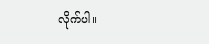လိုက်ပါ။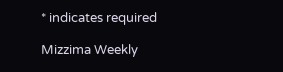* indicates required

Mizzima Weekly